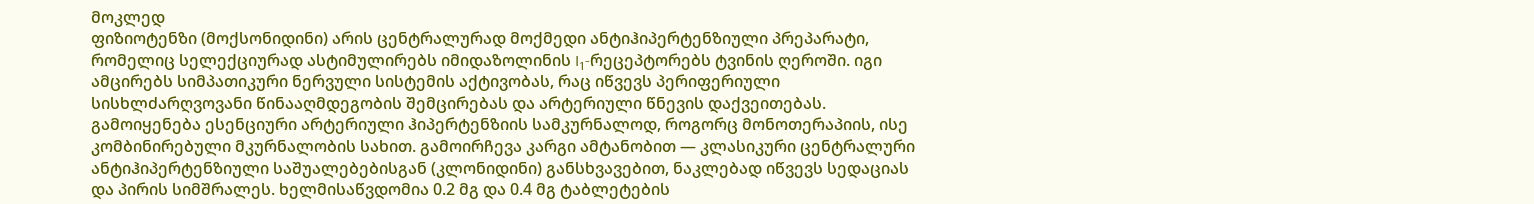მოკლედ
ფიზიოტენზი (მოქსონიდინი) არის ცენტრალურად მოქმედი ანტიჰიპერტენზიული პრეპარატი, რომელიც სელექციურად ასტიმულირებს იმიდაზოლინის I₁-რეცეპტორებს ტვინის ღეროში. იგი ამცირებს სიმპათიკური ნერვული სისტემის აქტივობას, რაც იწვევს პერიფერიული სისხლძარღვოვანი წინააღმდეგობის შემცირებას და არტერიული წნევის დაქვეითებას. გამოიყენება ესენციური არტერიული ჰიპერტენზიის სამკურნალოდ, როგორც მონოთერაპიის, ისე კომბინირებული მკურნალობის სახით. გამოირჩევა კარგი ამტანობით — კლასიკური ცენტრალური ანტიჰიპერტენზიული საშუალებებისგან (კლონიდინი) განსხვავებით, ნაკლებად იწვევს სედაციას და პირის სიმშრალეს. ხელმისაწვდომია 0.2 მგ და 0.4 მგ ტაბლეტების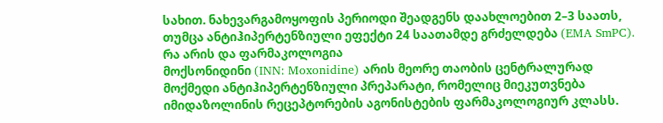სახით. ნახევარგამოყოფის პერიოდი შეადგენს დაახლოებით 2–3 საათს, თუმცა ანტიჰიპერტენზიული ეფექტი 24 საათამდე გრძელდება (EMA SmPC).
რა არის და ფარმაკოლოგია
მოქსონიდინი (INN: Moxonidine) არის მეორე თაობის ცენტრალურად მოქმედი ანტიჰიპერტენზიული პრეპარატი, რომელიც მიეკუთვნება იმიდაზოლინის რეცეპტორების აგონისტების ფარმაკოლოგიურ კლასს.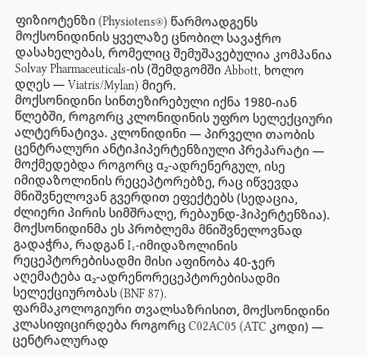ფიზიოტენზი (Physiotens®) წარმოადგენს მოქსონიდინის ყველაზე ცნობილ სავაჭრო დასახელებას, რომელიც შემუშავებულია კომპანია Solvay Pharmaceuticals-ის (შემდგომში Abbott, ხოლო დღეს — Viatris/Mylan) მიერ.
მოქსონიდინი სინთეზირებული იქნა 1980-იან წლებში, როგორც კლონიდინის უფრო სელექციური ალტერნატივა. კლონიდინი — პირველი თაობის ცენტრალური ანტიჰიპერტენზიული პრეპარატი — მოქმედებდა როგორც α₂-ადრენერგულ, ისე იმიდაზოლინის რეცეპტორებზე, რაც იწვევდა მნიშვნელოვან გვერდით ეფექტებს (სედაცია, ძლიერი პირის სიმშრალე, რებაუნდ-ჰიპერტენზია). მოქსონიდინმა ეს პრობლემა მნიშვნელოვნად გადაჭრა, რადგან I₁-იმიდაზოლინის რეცეპტორებისადმი მისი აფინობა 40-ჯერ აღემატება α₂-ადრენორეცეპტორებისადმი სელექციურობას (BNF 87).
ფარმაკოლოგიური თვალსაზრისით, მოქსონიდინი კლასიფიცირდება როგორც C02AC05 (ATC კოდი) — ცენტრალურად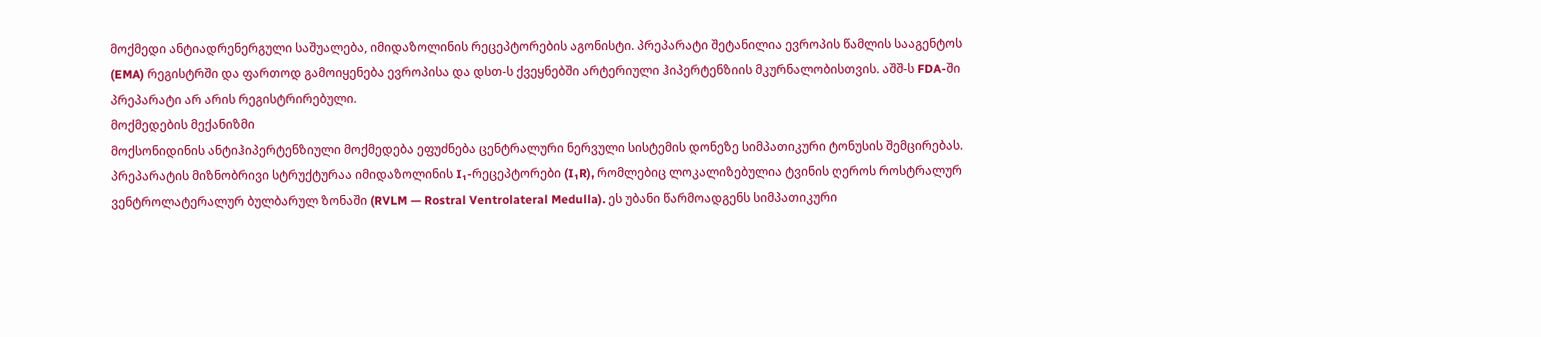მოქმედი ანტიადრენერგული საშუალება, იმიდაზოლინის რეცეპტორების აგონისტი. პრეპარატი შეტანილია ევროპის წამლის სააგენტოს (EMA) რეგისტრში და ფართოდ გამოიყენება ევროპისა და დსთ-ს ქვეყნებში არტერიული ჰიპერტენზიის მკურნალობისთვის. აშშ-ს FDA-ში პრეპარატი არ არის რეგისტრირებული.
მოქმედების მექანიზმი
მოქსონიდინის ანტიჰიპერტენზიული მოქმედება ეფუძნება ცენტრალური ნერვული სისტემის დონეზე სიმპათიკური ტონუსის შემცირებას. პრეპარატის მიზნობრივი სტრუქტურაა იმიდაზოლინის I₁-რეცეპტორები (I₁R), რომლებიც ლოკალიზებულია ტვინის ღეროს როსტრალურ ვენტროლატერალურ ბულბარულ ზონაში (RVLM — Rostral Ventrolateral Medulla). ეს უბანი წარმოადგენს სიმპათიკური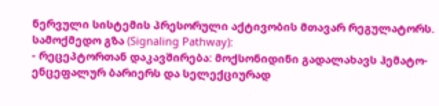ნერვული სისტემის პრესორული აქტივობის მთავარ რეგულატორს.
სამოქმედო გზა (Signaling Pathway):
- რეცეპტორთან დაკავშირება: მოქსონიდინი გადალახავს ჰემატო-ენცეფალურ ბარიერს და სელექციურად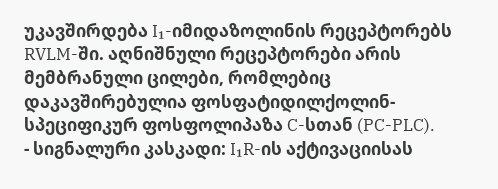უკავშირდება I₁-იმიდაზოლინის რეცეპტორებს RVLM-ში. აღნიშნული რეცეპტორები არის მემბრანული ცილები, რომლებიც დაკავშირებულია ფოსფატიდილქოლინ-სპეციფიკურ ფოსფოლიპაზა C-სთან (PC-PLC).
- სიგნალური კასკადი: I₁R-ის აქტივაციისას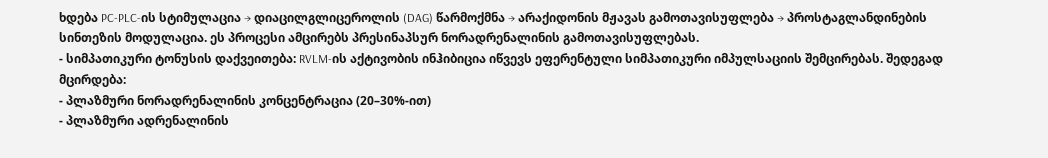ხდება PC-PLC-ის სტიმულაცია → დიაცილგლიცეროლის (DAG) წარმოქმნა → არაქიდონის მჟავას გამოთავისუფლება → პროსტაგლანდინების სინთეზის მოდულაცია. ეს პროცესი ამცირებს პრესინაპსურ ნორადრენალინის გამოთავისუფლებას.
- სიმპათიკური ტონუსის დაქვეითება: RVLM-ის აქტივობის ინჰიბიცია იწვევს ეფერენტული სიმპათიკური იმპულსაციის შემცირებას. შედეგად მცირდება:
- პლაზმური ნორადრენალინის კონცენტრაცია (20–30%-ით)
- პლაზმური ადრენალინის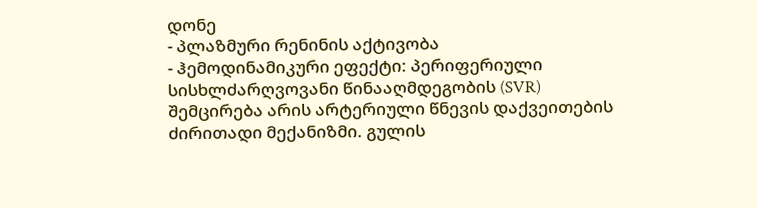დონე
- პლაზმური რენინის აქტივობა
- ჰემოდინამიკური ეფექტი: პერიფერიული სისხლძარღვოვანი წინააღმდეგობის (SVR) შემცირება არის არტერიული წნევის დაქვეითების ძირითადი მექანიზმი. გულის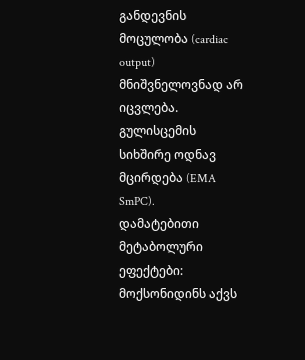განდევნის მოცულობა (cardiac output) მნიშვნელოვნად არ იცვლება. გულისცემის სიხშირე ოდნავ მცირდება (EMA SmPC).
დამატებითი მეტაბოლური ეფექტები:
მოქსონიდინს აქვს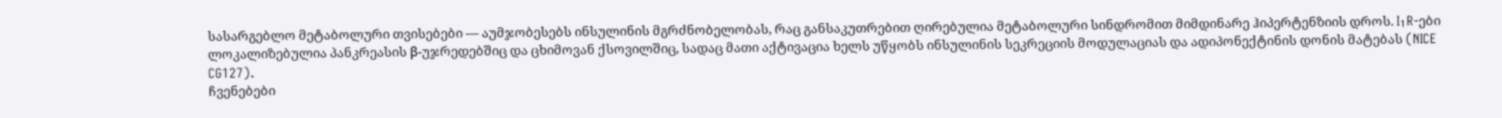სასარგებლო მეტაბოლური თვისებები — აუმჯობესებს ინსულინის მგრძნობელობას, რაც განსაკუთრებით ღირებულია მეტაბოლური სინდრომით მიმდინარე ჰიპერტენზიის დროს. I₁R-ები ლოკალიზებულია პანკრეასის β-უჯრედებშიც და ცხიმოვან ქსოვილშიც, სადაც მათი აქტივაცია ხელს უწყობს ინსულინის სეკრეციის მოდულაციას და ადიპონექტინის დონის მატებას (NICE CG127).
ჩვენებები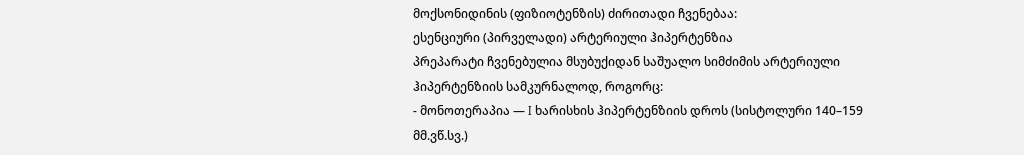მოქსონიდინის (ფიზიოტენზის) ძირითადი ჩვენებაა:
ესენციური (პირველადი) არტერიული ჰიპერტენზია
პრეპარატი ჩვენებულია მსუბუქიდან საშუალო სიმძიმის არტერიული ჰიპერტენზიის სამკურნალოდ, როგორც:
- მონოთერაპია — I ხარისხის ჰიპერტენზიის დროს (სისტოლური 140–159 მმ.ვწ.სვ.)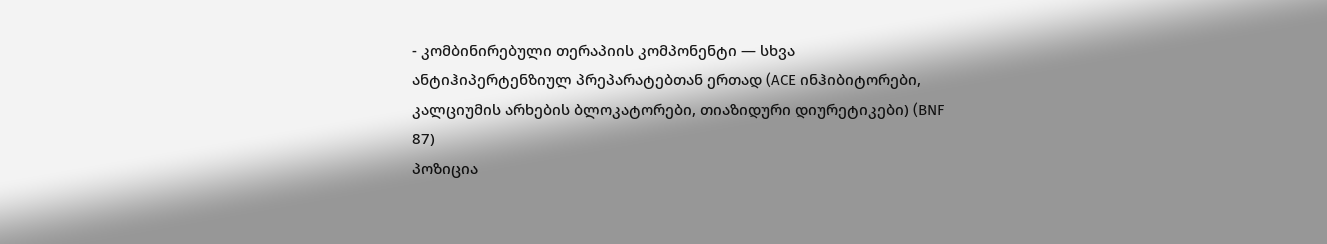- კომბინირებული თერაპიის კომპონენტი — სხვა ანტიჰიპერტენზიულ პრეპარატებთან ერთად (ACE ინჰიბიტორები, კალციუმის არხების ბლოკატორები, თიაზიდური დიურეტიკები) (BNF 87)
პოზიცია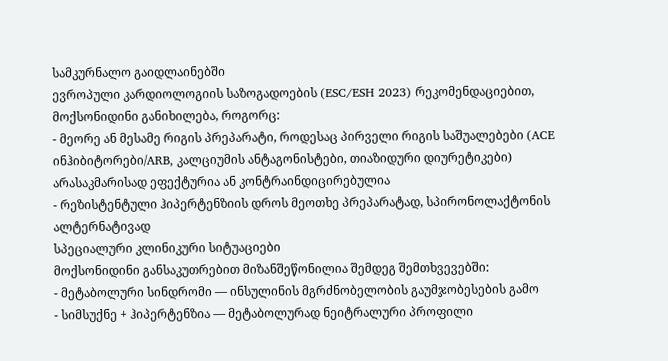სამკურნალო გაიდლაინებში
ევროპული კარდიოლოგიის საზოგადოების (ESC/ESH 2023) რეკომენდაციებით, მოქსონიდინი განიხილება, როგორც:
- მეორე ან მესამე რიგის პრეპარატი, როდესაც პირველი რიგის საშუალებები (ACE ინჰიბიტორები/ARB, კალციუმის ანტაგონისტები, თიაზიდური დიურეტიკები) არასაკმარისად ეფექტურია ან კონტრაინდიცირებულია
- რეზისტენტული ჰიპერტენზიის დროს მეოთხე პრეპარატად, სპირონოლაქტონის ალტერნატივად
სპეციალური კლინიკური სიტუაციები
მოქსონიდინი განსაკუთრებით მიზანშეწონილია შემდეგ შემთხვევებში:
- მეტაბოლური სინდრომი — ინსულინის მგრძნობელობის გაუმჯობესების გამო
- სიმსუქნე + ჰიპერტენზია — მეტაბოლურად ნეიტრალური პროფილი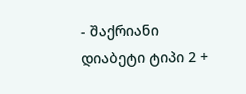- შაქრიანი დიაბეტი ტიპი 2 +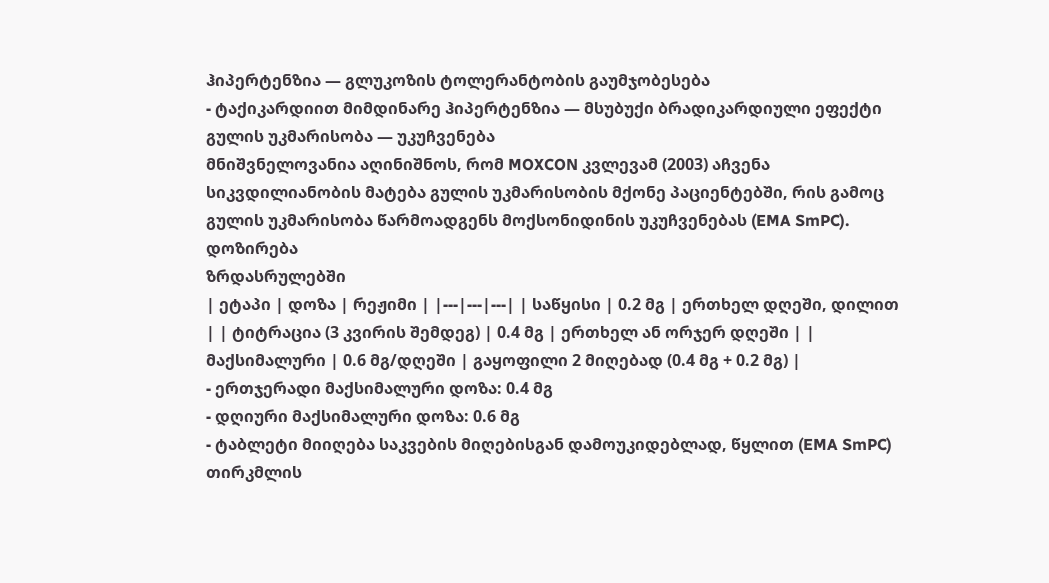ჰიპერტენზია — გლუკოზის ტოლერანტობის გაუმჯობესება
- ტაქიკარდიით მიმდინარე ჰიპერტენზია — მსუბუქი ბრადიკარდიული ეფექტი
გულის უკმარისობა — უკუჩვენება
მნიშვნელოვანია აღინიშნოს, რომ MOXCON კვლევამ (2003) აჩვენა სიკვდილიანობის მატება გულის უკმარისობის მქონე პაციენტებში, რის გამოც გულის უკმარისობა წარმოადგენს მოქსონიდინის უკუჩვენებას (EMA SmPC).
დოზირება
ზრდასრულებში
| ეტაპი | დოზა | რეჟიმი | |---|---|---| | საწყისი | 0.2 მგ | ერთხელ დღეში, დილით | | ტიტრაცია (3 კვირის შემდეგ) | 0.4 მგ | ერთხელ ან ორჯერ დღეში | | მაქსიმალური | 0.6 მგ/დღეში | გაყოფილი 2 მიღებად (0.4 მგ + 0.2 მგ) |
- ერთჯერადი მაქსიმალური დოზა: 0.4 მგ
- დღიური მაქსიმალური დოზა: 0.6 მგ
- ტაბლეტი მიიღება საკვების მიღებისგან დამოუკიდებლად, წყლით (EMA SmPC)
თირკმლის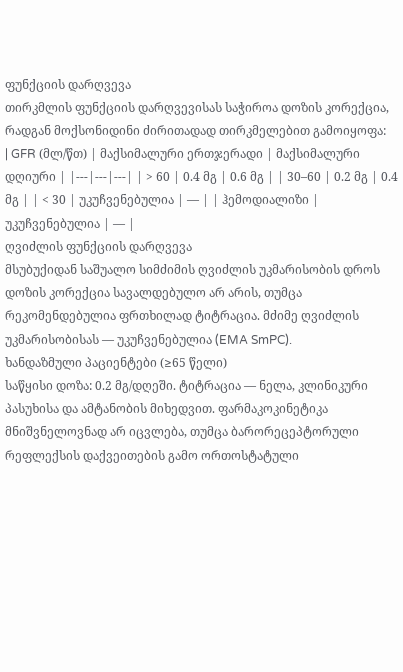ფუნქციის დარღვევა
თირკმლის ფუნქციის დარღვევისას საჭიროა დოზის კორექცია, რადგან მოქსონიდინი ძირითადად თირკმელებით გამოიყოფა:
| GFR (მლ/წთ) | მაქსიმალური ერთჯერადი | მაქსიმალური დღიური | |---|---|---| | > 60 | 0.4 მგ | 0.6 მგ | | 30–60 | 0.2 მგ | 0.4 მგ | | < 30 | უკუჩვენებულია | — | | ჰემოდიალიზი | უკუჩვენებულია | — |
ღვიძლის ფუნქციის დარღვევა
მსუბუქიდან საშუალო სიმძიმის ღვიძლის უკმარისობის დროს დოზის კორექცია სავალდებულო არ არის, თუმცა რეკომენდებულია ფრთხილად ტიტრაცია. მძიმე ღვიძლის უკმარისობისას — უკუჩვენებულია (EMA SmPC).
ხანდაზმული პაციენტები (≥65 წელი)
საწყისი დოზა: 0.2 მგ/დღეში. ტიტრაცია — ნელა, კლინიკური პასუხისა და ამტანობის მიხედვით. ფარმაკოკინეტიკა მნიშვნელოვნად არ იცვლება, თუმცა ბარორეცეპტორული რეფლექსის დაქვეითების გამო ორთოსტატული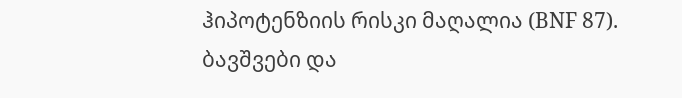ჰიპოტენზიის რისკი მაღალია (BNF 87).
ბავშვები და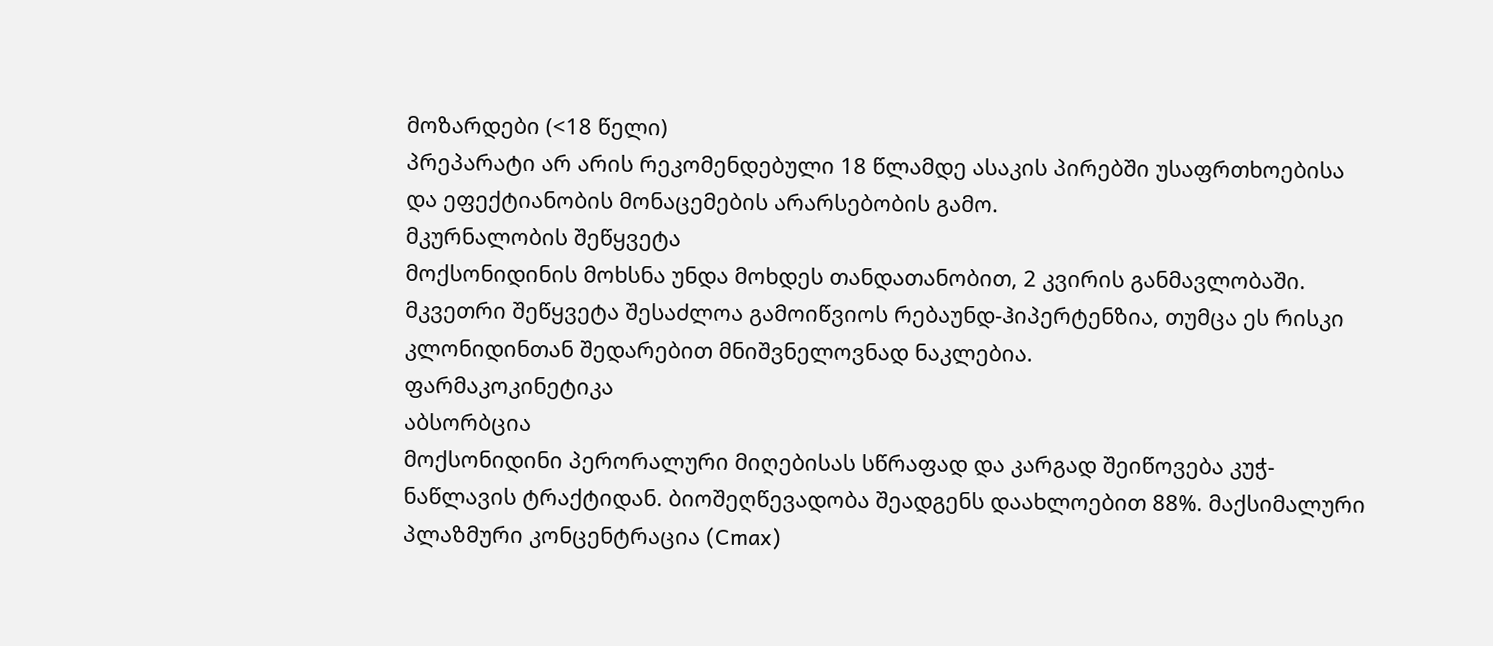მოზარდები (<18 წელი)
პრეპარატი არ არის რეკომენდებული 18 წლამდე ასაკის პირებში უსაფრთხოებისა და ეფექტიანობის მონაცემების არარსებობის გამო.
მკურნალობის შეწყვეტა
მოქსონიდინის მოხსნა უნდა მოხდეს თანდათანობით, 2 კვირის განმავლობაში. მკვეთრი შეწყვეტა შესაძლოა გამოიწვიოს რებაუნდ-ჰიპერტენზია, თუმცა ეს რისკი კლონიდინთან შედარებით მნიშვნელოვნად ნაკლებია.
ფარმაკოკინეტიკა
აბსორბცია
მოქსონიდინი პერორალური მიღებისას სწრაფად და კარგად შეიწოვება კუჭ-ნაწლავის ტრაქტიდან. ბიოშეღწევადობა შეადგენს დაახლოებით 88%. მაქსიმალური პლაზმური კონცენტრაცია (Cmax)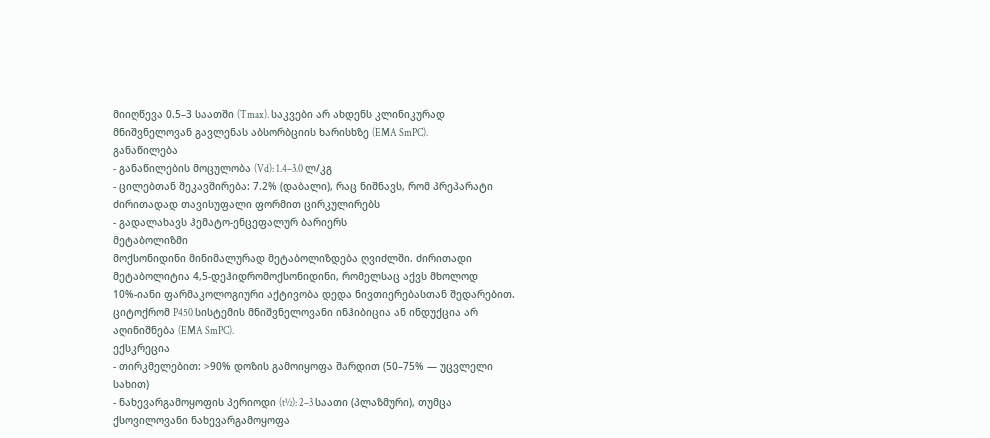მიიღწევა 0.5–3 საათში (Tmax). საკვები არ ახდენს კლინიკურად მნიშვნელოვან გავლენას აბსორბციის ხარისხზე (EMA SmPC).
განაწილება
- განაწილების მოცულობა (Vd): 1.4–3.0 ლ/კგ
- ცილებთან შეკავშირება: 7.2% (დაბალი), რაც ნიშნავს, რომ პრეპარატი ძირითადად თავისუფალი ფორმით ცირკულირებს
- გადალახავს ჰემატო-ენცეფალურ ბარიერს
მეტაბოლიზმი
მოქსონიდინი მინიმალურად მეტაბოლიზდება ღვიძლში. ძირითადი მეტაბოლიტია 4,5-დეჰიდრომოქსონიდინი, რომელსაც აქვს მხოლოდ 10%-იანი ფარმაკოლოგიური აქტივობა დედა ნივთიერებასთან შედარებით. ციტოქრომ P450 სისტემის მნიშვნელოვანი ინჰიბიცია ან ინდუქცია არ აღინიშნება (EMA SmPC).
ექსკრეცია
- თირკმელებით: >90% დოზის გამოიყოფა შარდით (50–75% — უცვლელი სახით)
- ნახევარგამოყოფის პერიოდი (t½): 2–3 საათი (პლაზმური), თუმცა ქსოვილოვანი ნახევარგამოყოფა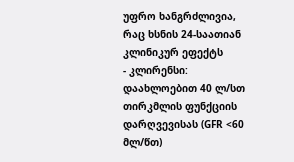უფრო ხანგრძლივია, რაც ხსნის 24-საათიან კლინიკურ ეფექტს
- კლირენსი: დაახლოებით 40 ლ/სთ
თირკმლის ფუნქციის დარღვევისას (GFR <60 მლ/წთ)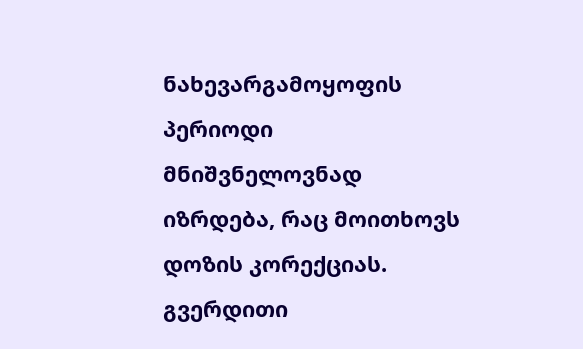ნახევარგამოყოფის პერიოდი მნიშვნელოვნად იზრდება, რაც მოითხოვს დოზის კორექციას.
გვერდითი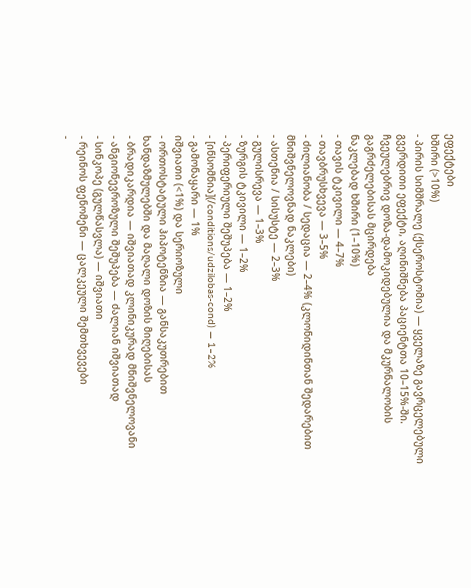ეფექტები
ხშირი (>10%)
- პირის სიმშრალე (ქსეროსტომია) — ყველაზე გავრცელებული გვერდითი ეფექტი, აღინიშნება პაციენტთა 10–15%-ში. ჩვეულებრივ დოზა-დამოკიდებულია და მკურნალობის გაგრძელებისას მცირდება
ნაკლებად ხშირი (1–10%)
- თავის ტკივილი — 4–7%
- თავბრუსხვევა — 3–5%
- ძილიანობა / სედაცია — 2–4% (კლონიდინთან შედარებით მნიშვნელოვნად ნაკლები)
- ასთენია / სისუსტე — 2–3%
- გულისრევა — 1–3%
- ზურგის ტკივილი — 1–2%
- პერიფერიული შეშუპება — 1–2%
- [ინსომნია](/conditions/udzilobas-cond) — 1–2%
- გამონაყარი — 1%
იშვიათი (<1%) და სერიოზული
- ორთოსტატული ჰიპოტენზია — განსაკუთრებით ხანდაზმულებში და მაღალი დოზის მიღებისას
- ბრადიკარდია — იშვიათად კლინიკურად მნიშვნელოვანი
- ანგიონევროზული შეშუპება — ძალიან იშვიათად
- სინკოპე (გულწასვლა) — იშვიათი
- რეინოს ფენომენი — ცალკეული შემთხვევები
-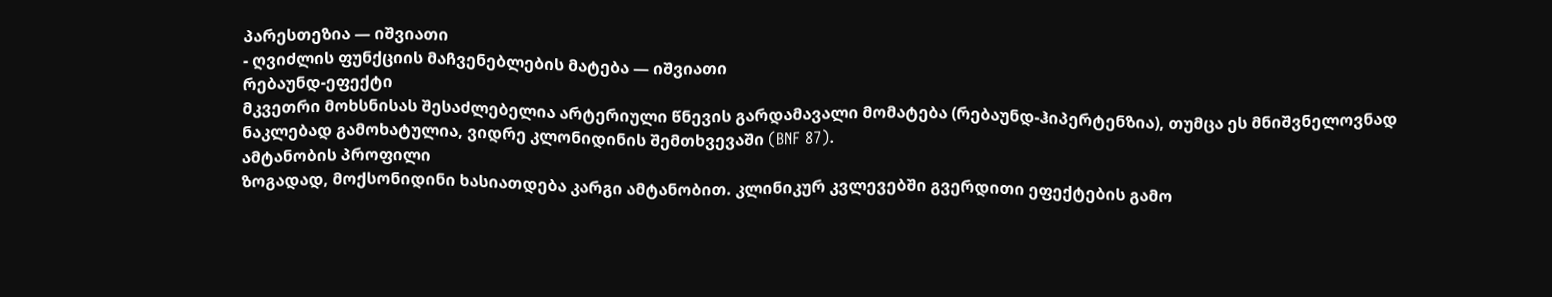პარესთეზია — იშვიათი
- ღვიძლის ფუნქციის მაჩვენებლების მატება — იშვიათი
რებაუნდ-ეფექტი
მკვეთრი მოხსნისას შესაძლებელია არტერიული წნევის გარდამავალი მომატება (რებაუნდ-ჰიპერტენზია), თუმცა ეს მნიშვნელოვნად ნაკლებად გამოხატულია, ვიდრე კლონიდინის შემთხვევაში (BNF 87).
ამტანობის პროფილი
ზოგადად, მოქსონიდინი ხასიათდება კარგი ამტანობით. კლინიკურ კვლევებში გვერდითი ეფექტების გამო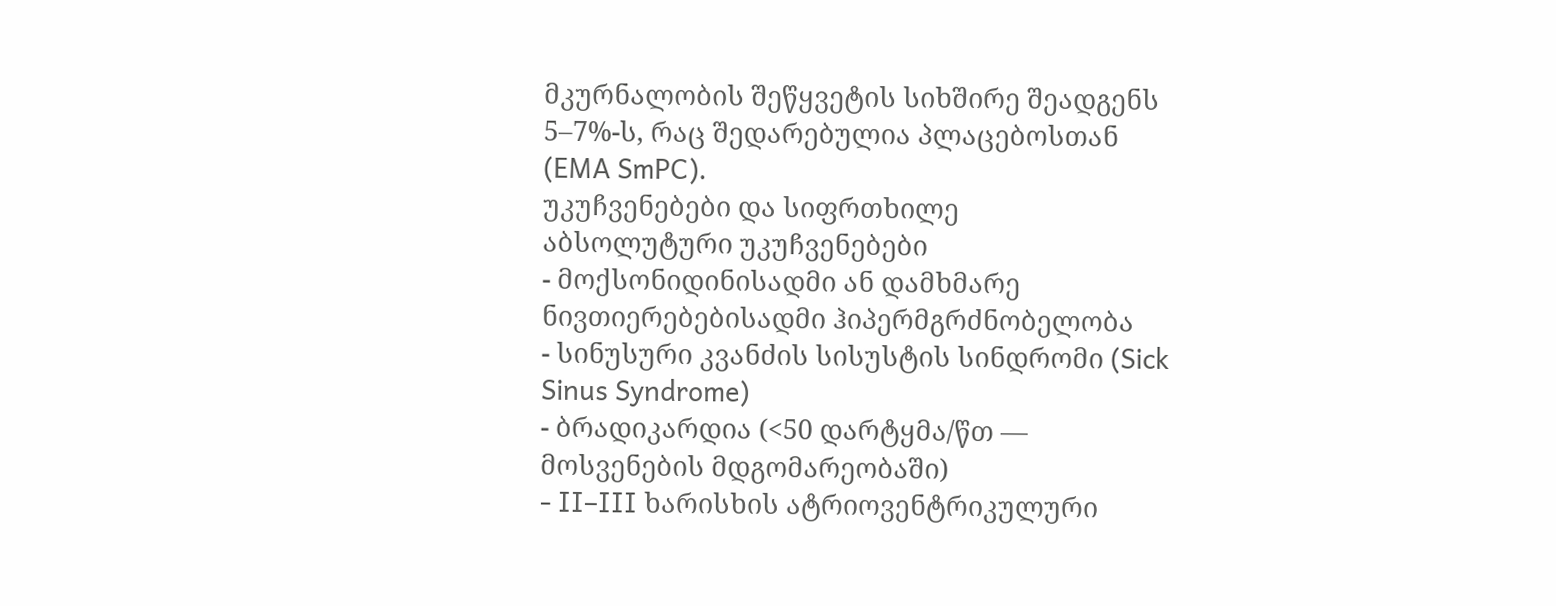მკურნალობის შეწყვეტის სიხშირე შეადგენს 5–7%-ს, რაც შედარებულია პლაცებოსთან (EMA SmPC).
უკუჩვენებები და სიფრთხილე
აბსოლუტური უკუჩვენებები
- მოქსონიდინისადმი ან დამხმარე ნივთიერებებისადმი ჰიპერმგრძნობელობა
- სინუსური კვანძის სისუსტის სინდრომი (Sick Sinus Syndrome)
- ბრადიკარდია (<50 დარტყმა/წთ — მოსვენების მდგომარეობაში)
- II–III ხარისხის ატრიოვენტრიკულური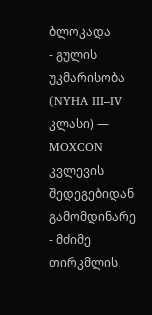ბლოკადა
- გულის უკმარისობა (NYHA III–IV კლასი) — MOXCON კვლევის შედეგებიდან გამომდინარე
- მძიმე თირკმლის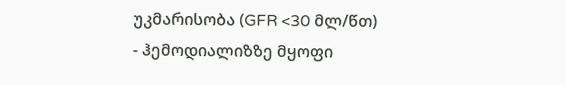უკმარისობა (GFR <30 მლ/წთ)
- ჰემოდიალიზზე მყოფი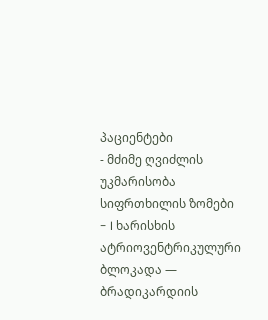პაციენტები
- მძიმე ღვიძლის უკმარისობა
სიფრთხილის ზომები
- I ხარისხის ატრიოვენტრიკულური ბლოკადა — ბრადიკარდიის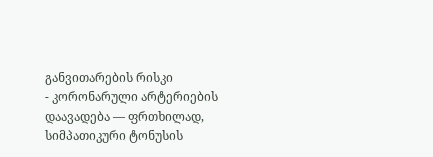განვითარების რისკი
- კორონარული არტერიების დაავადება — ფრთხილად, სიმპათიკური ტონუსის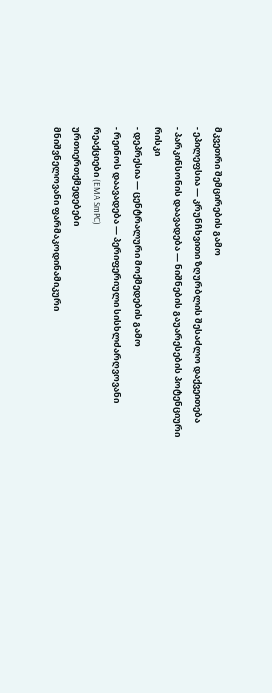მკვეთრი შემცირების გამო
- ეპილეფსია — კრუნჩხვითი ზღურბლის შესაძლო დაქვეითება
- პარკინსონის დაავადება — ნიშნების გაუარესების პოტენციური რისკი
- დეპრესია — ცენტრალური მოქმედების გამო
- რეინოს დაავადება — პერიფერიული სისხლძარღვოვანი რეაქციები (EMA SmPC)
ურთიერთქმედებები
მნიშვნელოვანი ფარმაკოდინამიკური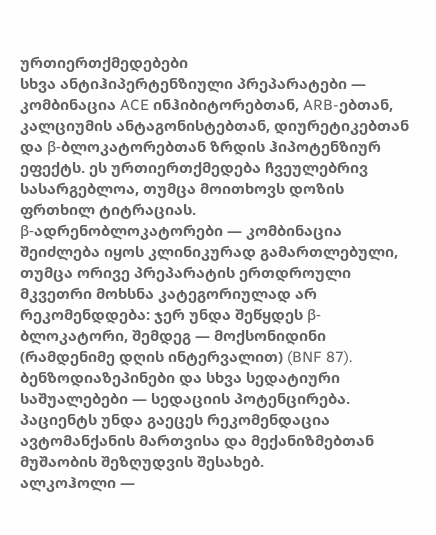ურთიერთქმედებები
სხვა ანტიჰიპერტენზიული პრეპარატები — კომბინაცია ACE ინჰიბიტორებთან, ARB-ებთან, კალციუმის ანტაგონისტებთან, დიურეტიკებთან და β-ბლოკატორებთან ზრდის ჰიპოტენზიურ ეფექტს. ეს ურთიერთქმედება ჩვეულებრივ სასარგებლოა, თუმცა მოითხოვს დოზის ფრთხილ ტიტრაციას.
β-ადრენობლოკატორები — კომბინაცია შეიძლება იყოს კლინიკურად გამართლებული, თუმცა ორივე პრეპარატის ერთდროული მკვეთრი მოხსნა კატეგორიულად არ რეკომენდდება: ჯერ უნდა შეწყდეს β-ბლოკატორი, შემდეგ — მოქსონიდინი (რამდენიმე დღის ინტერვალით) (BNF 87).
ბენზოდიაზეპინები და სხვა სედატიური საშუალებები — სედაციის პოტენცირება. პაციენტს უნდა გაეცეს რეკომენდაცია ავტომანქანის მართვისა და მექანიზმებთან მუშაობის შეზღუდვის შესახებ.
ალკოჰოლი —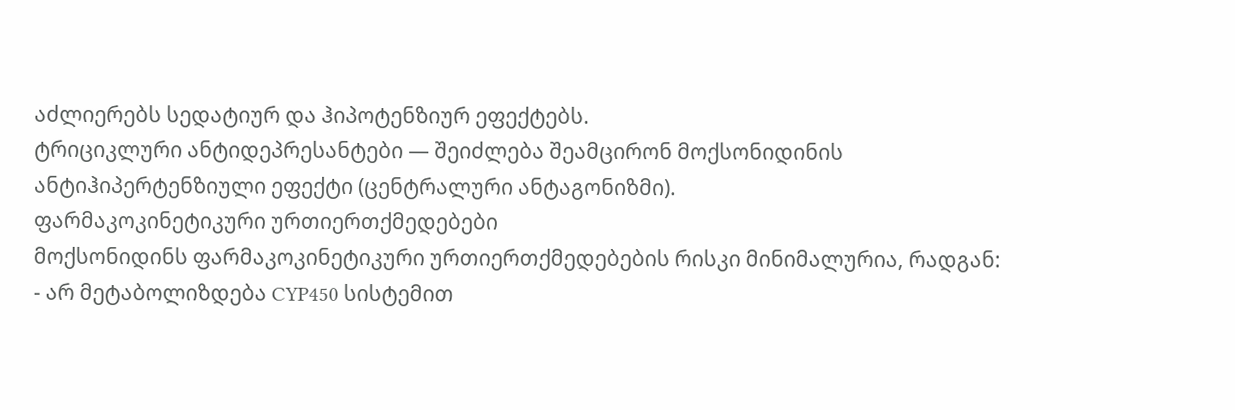აძლიერებს სედატიურ და ჰიპოტენზიურ ეფექტებს.
ტრიციკლური ანტიდეპრესანტები — შეიძლება შეამცირონ მოქსონიდინის ანტიჰიპერტენზიული ეფექტი (ცენტრალური ანტაგონიზმი).
ფარმაკოკინეტიკური ურთიერთქმედებები
მოქსონიდინს ფარმაკოკინეტიკური ურთიერთქმედებების რისკი მინიმალურია, რადგან:
- არ მეტაბოლიზდება CYP450 სისტემით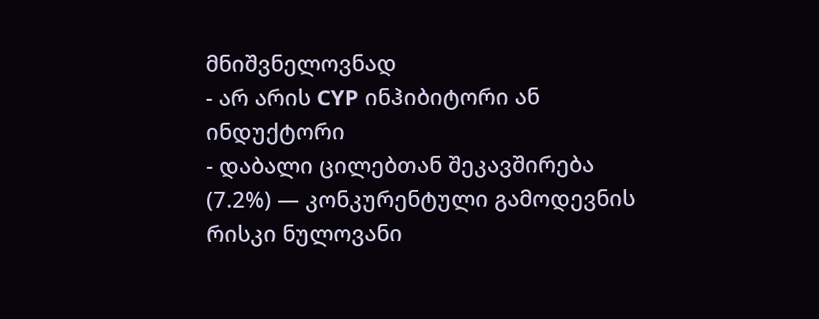მნიშვნელოვნად
- არ არის CYP ინჰიბიტორი ან ინდუქტორი
- დაბალი ცილებთან შეკავშირება (7.2%) — კონკურენტული გამოდევნის რისკი ნულოვანი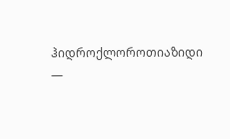ჰიდროქლოროთიაზიდი —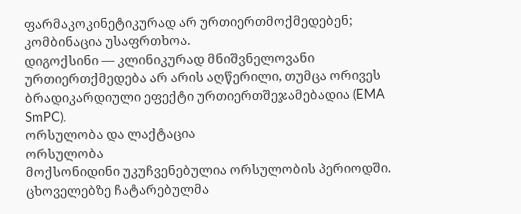ფარმაკოკინეტიკურად არ ურთიერთმოქმედებენ; კომბინაცია უსაფრთხოა.
დიგოქსინი — კლინიკურად მნიშვნელოვანი ურთიერთქმედება არ არის აღწერილი, თუმცა ორივეს ბრადიკარდიული ეფექტი ურთიერთშეჯამებადია (EMA SmPC).
ორსულობა და ლაქტაცია
ორსულობა
მოქსონიდინი უკუჩვენებულია ორსულობის პერიოდში. ცხოველებზე ჩატარებულმა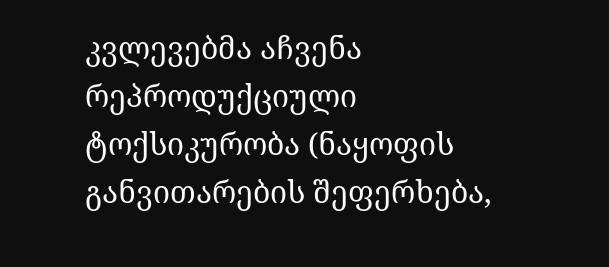კვლევებმა აჩვენა რეპროდუქციული ტოქსიკურობა (ნაყოფის განვითარების შეფერხება,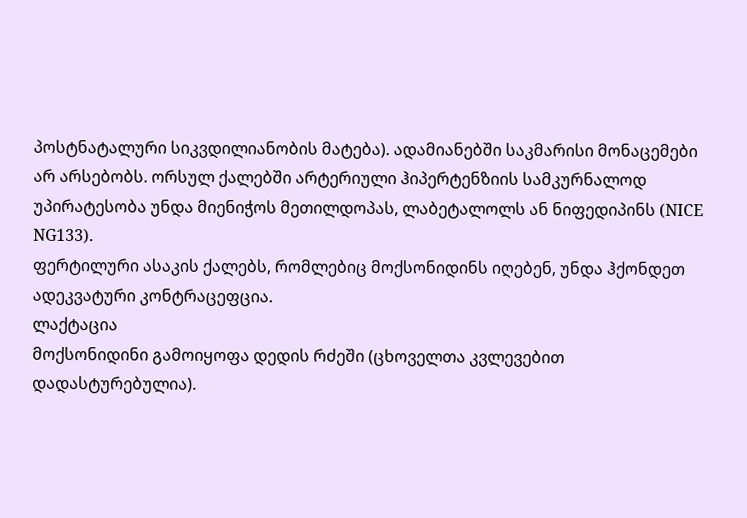პოსტნატალური სიკვდილიანობის მატება). ადამიანებში საკმარისი მონაცემები არ არსებობს. ორსულ ქალებში არტერიული ჰიპერტენზიის სამკურნალოდ უპირატესობა უნდა მიენიჭოს მეთილდოპას, ლაბეტალოლს ან ნიფედიპინს (NICE NG133).
ფერტილური ასაკის ქალებს, რომლებიც მოქსონიდინს იღებენ, უნდა ჰქონდეთ ადეკვატური კონტრაცეფცია.
ლაქტაცია
მოქსონიდინი გამოიყოფა დედის რძეში (ცხოველთა კვლევებით დადასტურებულია).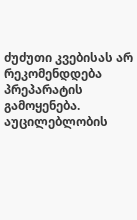ძუძუთი კვებისას არ რეკომენდდება პრეპარატის გამოყენება. აუცილებლობის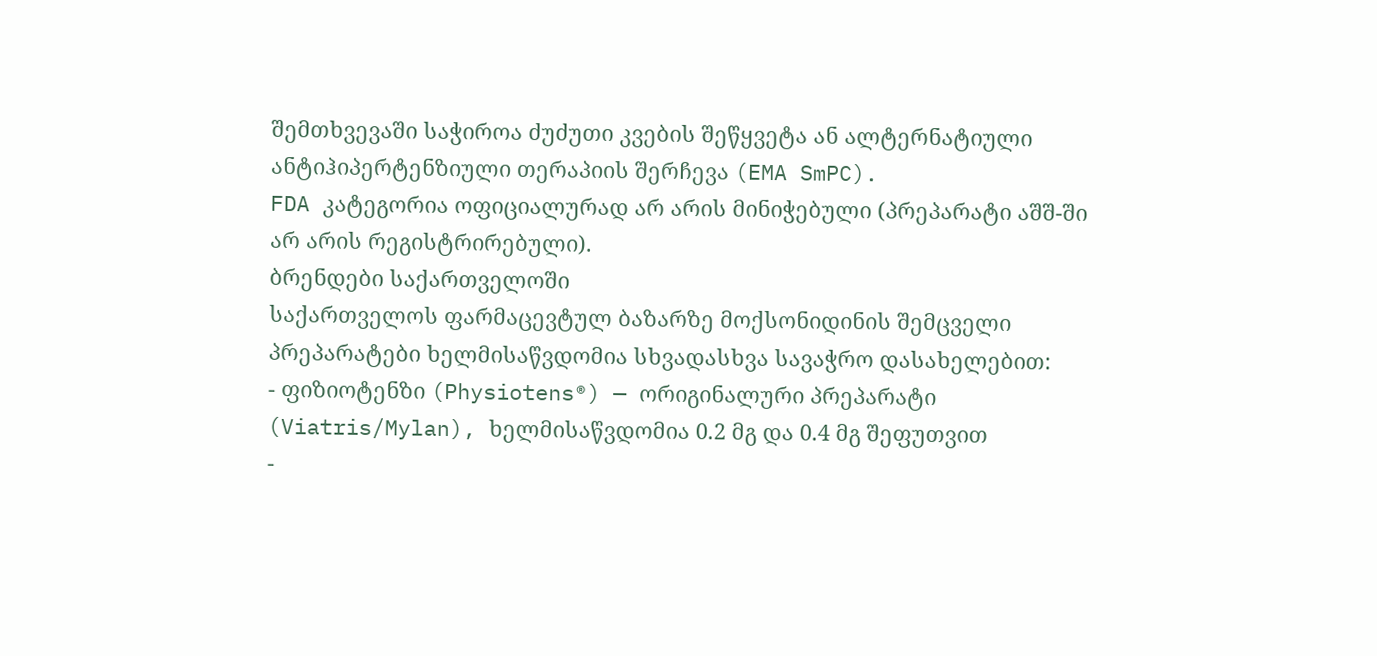შემთხვევაში საჭიროა ძუძუთი კვების შეწყვეტა ან ალტერნატიული ანტიჰიპერტენზიული თერაპიის შერჩევა (EMA SmPC).
FDA კატეგორია ოფიციალურად არ არის მინიჭებული (პრეპარატი აშშ-ში არ არის რეგისტრირებული).
ბრენდები საქართველოში
საქართველოს ფარმაცევტულ ბაზარზე მოქსონიდინის შემცველი პრეპარატები ხელმისაწვდომია სხვადასხვა სავაჭრო დასახელებით:
- ფიზიოტენზი (Physiotens®) — ორიგინალური პრეპარატი (Viatris/Mylan), ხელმისაწვდომია 0.2 მგ და 0.4 მგ შეფუთვით
-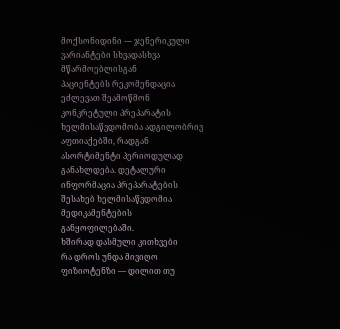მოქსონიდინი — ჯენერიკული ვარიანტები სხვადასხვა მწარმოებლისგან
პაციენტებს რეკომენდაცია ეძლევათ შეამოწმონ კონკრეტული პრეპარატის ხელმისაწვდომობა ადგილობრივ აფთიაქებში, რადგან ასორტიმენტი პერიოდულად განახლდება. დეტალური ინფორმაცია პრეპარატების შესახებ ხელმისაწვდომია მედიკამენტების განყოფილებაში.
ხშირად დასმული კითხვები
რა დროს უნდა მივიღო ფიზიოტენზი — დილით თუ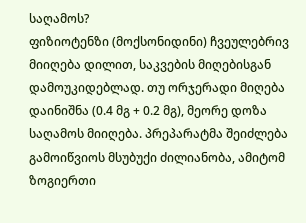საღამოს?
ფიზიოტენზი (მოქსონიდინი) ჩვეულებრივ მიიღება დილით, საკვების მიღებისგან დამოუკიდებლად. თუ ორჯერადი მიღება დაინიშნა (0.4 მგ + 0.2 მგ), მეორე დოზა საღამოს მიიღება. პრეპარატმა შეიძლება გამოიწვიოს მსუბუქი ძილიანობა, ამიტომ ზოგიერთი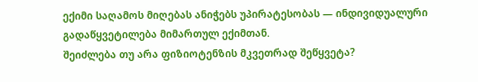ექიმი საღამოს მიღებას ანიჭებს უპირატესობას — ინდივიდუალური გადაწყვეტილება მიმართულ ექიმთან.
შეიძლება თუ არა ფიზიოტენზის მკვეთრად შეწყვეტა?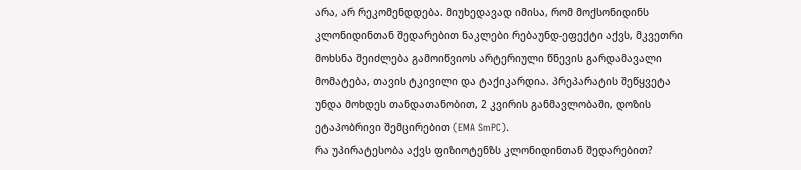არა, არ რეკომენდდება. მიუხედავად იმისა, რომ მოქსონიდინს კლონიდინთან შედარებით ნაკლები რებაუნდ-ეფექტი აქვს, მკვეთრი მოხსნა შეიძლება გამოიწვიოს არტერიული წნევის გარდამავალი მომატება, თავის ტკივილი და ტაქიკარდია. პრეპარატის შეწყვეტა უნდა მოხდეს თანდათანობით, 2 კვირის განმავლობაში, დოზის ეტაპობრივი შემცირებით (EMA SmPC).
რა უპირატესობა აქვს ფიზიოტენზს კლონიდინთან შედარებით?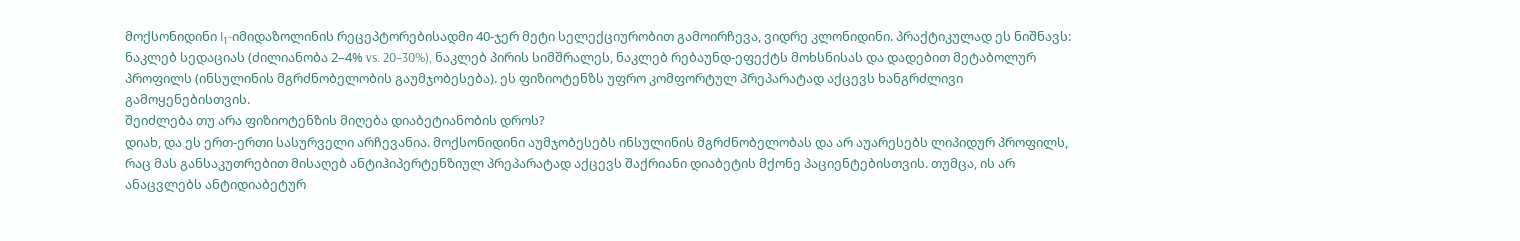მოქსონიდინი I₁-იმიდაზოლინის რეცეპტორებისადმი 40-ჯერ მეტი სელექციურობით გამოირჩევა, ვიდრე კლონიდინი. პრაქტიკულად ეს ნიშნავს: ნაკლებ სედაციას (ძილიანობა 2–4% vs. 20–30%), ნაკლებ პირის სიმშრალეს, ნაკლებ რებაუნდ-ეფექტს მოხსნისას და დადებით მეტაბოლურ პროფილს (ინსულინის მგრძნობელობის გაუმჯობესება). ეს ფიზიოტენზს უფრო კომფორტულ პრეპარატად აქცევს ხანგრძლივი გამოყენებისთვის.
შეიძლება თუ არა ფიზიოტენზის მიღება დიაბეტიანობის დროს?
დიახ, და ეს ერთ-ერთი სასურველი არჩევანია. მოქსონიდინი აუმჯობესებს ინსულინის მგრძნობელობას და არ აუარესებს ლიპიდურ პროფილს, რაც მას განსაკუთრებით მისაღებ ანტიჰიპერტენზიულ პრეპარატად აქცევს შაქრიანი დიაბეტის მქონე პაციენტებისთვის. თუმცა, ის არ ანაცვლებს ანტიდიაბეტურ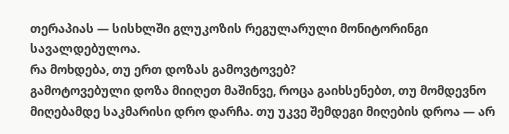თერაპიას — სისხლში გლუკოზის რეგულარული მონიტორინგი სავალდებულოა.
რა მოხდება, თუ ერთ დოზას გამოვტოვებ?
გამოტოვებული დოზა მიიღეთ მაშინვე, როცა გაიხსენებთ, თუ მომდევნო მიღებამდე საკმარისი დრო დარჩა. თუ უკვე შემდეგი მიღების დროა — არ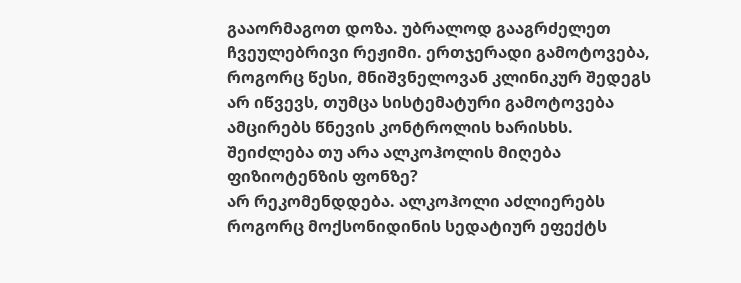გააორმაგოთ დოზა. უბრალოდ გააგრძელეთ ჩვეულებრივი რეჟიმი. ერთჯერადი გამოტოვება, როგორც წესი, მნიშვნელოვან კლინიკურ შედეგს არ იწვევს, თუმცა სისტემატური გამოტოვება ამცირებს წნევის კონტროლის ხარისხს.
შეიძლება თუ არა ალკოჰოლის მიღება ფიზიოტენზის ფონზე?
არ რეკომენდდება. ალკოჰოლი აძლიერებს როგორც მოქსონიდინის სედატიურ ეფექტს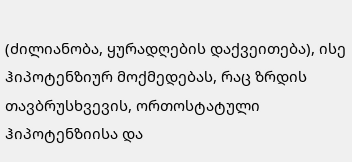(ძილიანობა, ყურადღების დაქვეითება), ისე ჰიპოტენზიურ მოქმედებას, რაც ზრდის თავბრუსხვევის, ორთოსტატული ჰიპოტენზიისა და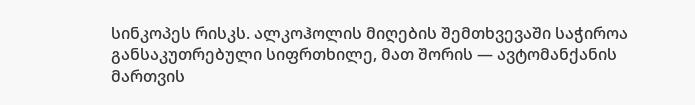სინკოპეს რისკს. ალკოჰოლის მიღების შემთხვევაში საჭიროა განსაკუთრებული სიფრთხილე, მათ შორის — ავტომანქანის მართვის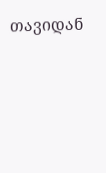თავიდან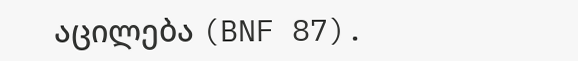აცილება (BNF 87).